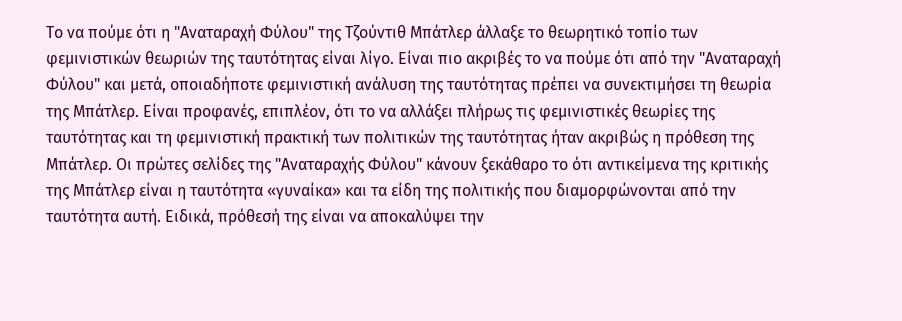Το να πούμε ότι η "Αναταραχή Φύλου" της Τζούντιθ Μπάτλερ άλλαξε το θεωρητικό τοπίο των φεμινιστικών θεωριών της ταυτότητας είναι λίγο. Eίναι πιο ακριβές το να πούμε ότι από την "Αναταραχή Φύλου" και μετά, οποιαδήποτε φεμινιστική ανάλυση της ταυτότητας πρέπει να συνεκτιμήσει τη θεωρία της Μπάτλερ. Είναι προφανές, επιπλέον, ότι το να αλλάξει πλήρως τις φεμινιστικές θεωρίες της ταυτότητας και τη φεμινιστική πρακτική των πολιτικών της ταυτότητας ήταν ακριβώς η πρόθεση της Μπάτλερ. Οι πρώτες σελίδες της "Αναταραχής Φύλου" κάνουν ξεκάθαρο το ότι αντικείμενα της κριτικής της Μπάτλερ είναι η ταυτότητα «γυναίκα» και τα είδη της πολιτικής που διαμορφώνονται από την ταυτότητα αυτή. Ειδικά, πρόθεσή της είναι να αποκαλύψει την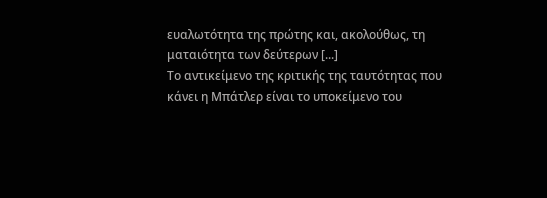ευαλωτότητα της πρώτης και, ακολούθως, τη ματαιότητα των δεύτερων [...]
Το αντικείμενο της κριτικής της ταυτότητας που κάνει η Μπάτλερ είναι το υποκείμενο του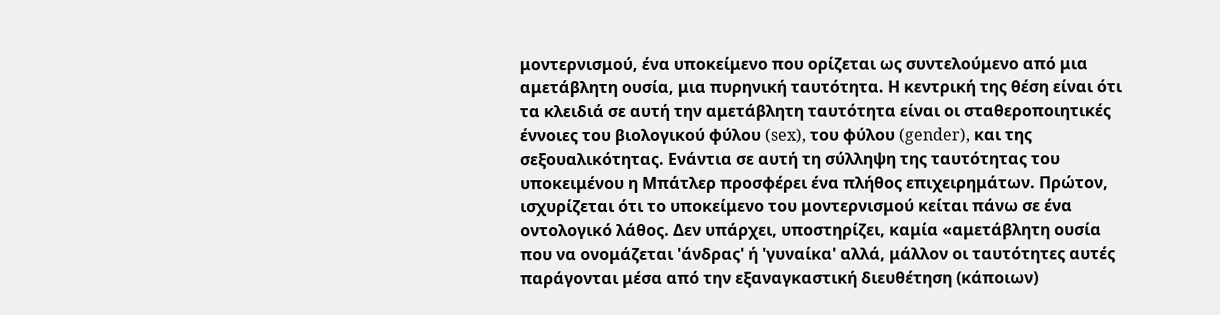μοντερνισμού, ένα υποκείμενο που ορίζεται ως συντελούμενο από μια αμετάβλητη ουσία, μια πυρηνική ταυτότητα. Η κεντρική της θέση είναι ότι τα κλειδιά σε αυτή την αμετάβλητη ταυτότητα είναι οι σταθεροποιητικές έννοιες του βιολογικού φύλου (sex), του φύλου (gender), και της σεξουαλικότητας. Ενάντια σε αυτή τη σύλληψη της ταυτότητας του υποκειμένου η Μπάτλερ προσφέρει ένα πλήθος επιχειρημάτων. Πρώτον, ισχυρίζεται ότι το υποκείμενο του μοντερνισμού κείται πάνω σε ένα οντολογικό λάθος. Δεν υπάρχει, υποστηρίζει, καμία «αμετάβλητη ουσία που να ονομάζεται 'άνδρας' ή 'γυναίκα' αλλά, μάλλον οι ταυτότητες αυτές παράγονται μέσα από την εξαναγκαστική διευθέτηση (κάποιων)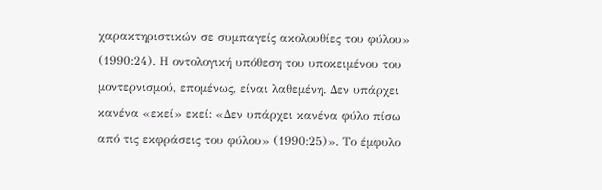χαρακτηριστικών σε συμπαγείς ακολουθίες του φύλου» (1990:24). Η οντολογική υπόθεση του υποκειμένου του μοντερνισμού, επομένως, είναι λαθεμένη. Δεν υπάρχει κανένα «εκεί» εκεί: «Δεν υπάρχει κανένα φύλο πίσω από τις εκφράσεις του φύλου» (1990:25)». Το έμφυλο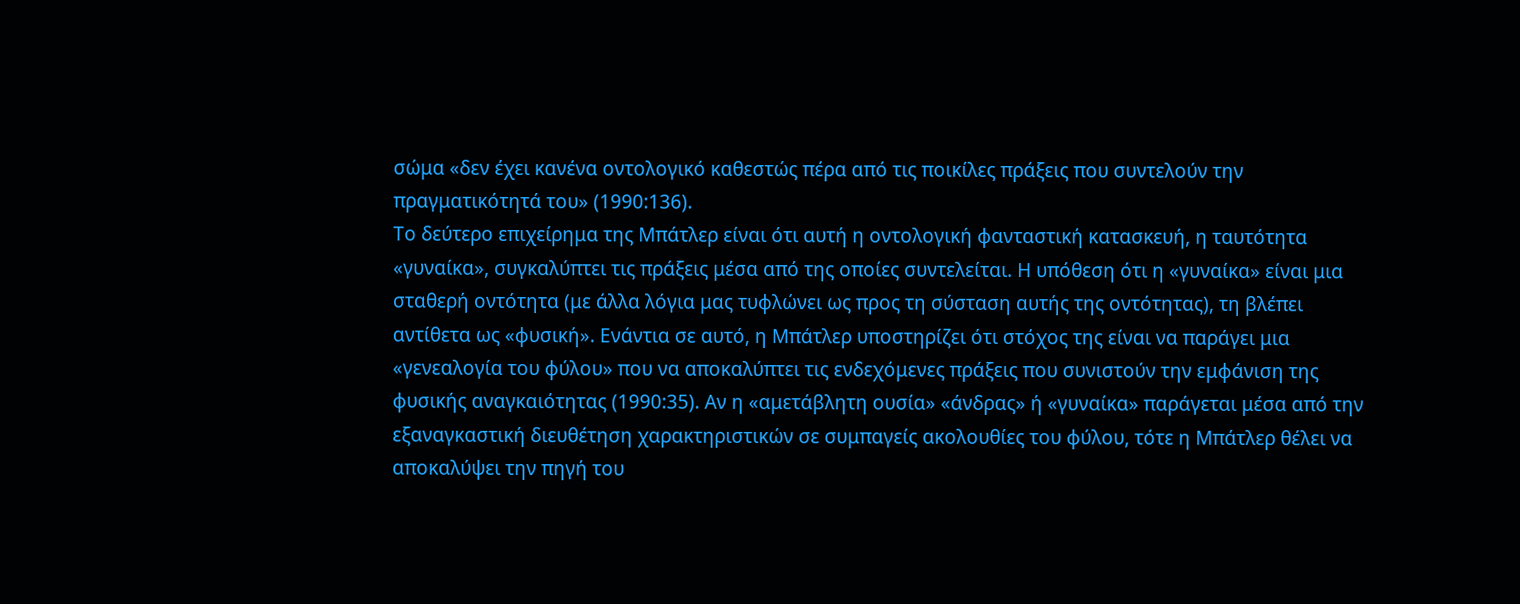σώμα «δεν έχει κανένα οντολογικό καθεστώς πέρα από τις ποικίλες πράξεις που συντελούν την πραγματικότητά του» (1990:136).
Το δεύτερο επιχείρημα της Μπάτλερ είναι ότι αυτή η οντολογική φανταστική κατασκευή, η ταυτότητα «γυναίκα», συγκαλύπτει τις πράξεις μέσα από της οποίες συντελείται. Η υπόθεση ότι η «γυναίκα» είναι μια σταθερή οντότητα (με άλλα λόγια μας τυφλώνει ως προς τη σύσταση αυτής της οντότητας), τη βλέπει αντίθετα ως «φυσική». Ενάντια σε αυτό, η Μπάτλερ υποστηρίζει ότι στόχος της είναι να παράγει μια «γενεαλογία του φύλου» που να αποκαλύπτει τις ενδεχόμενες πράξεις που συνιστούν την εμφάνιση της φυσικής αναγκαιότητας (1990:35). Αν η «αμετάβλητη ουσία» «άνδρας» ή «γυναίκα» παράγεται μέσα από την εξαναγκαστική διευθέτηση χαρακτηριστικών σε συμπαγείς ακολουθίες του φύλου, τότε η Μπάτλερ θέλει να αποκαλύψει την πηγή του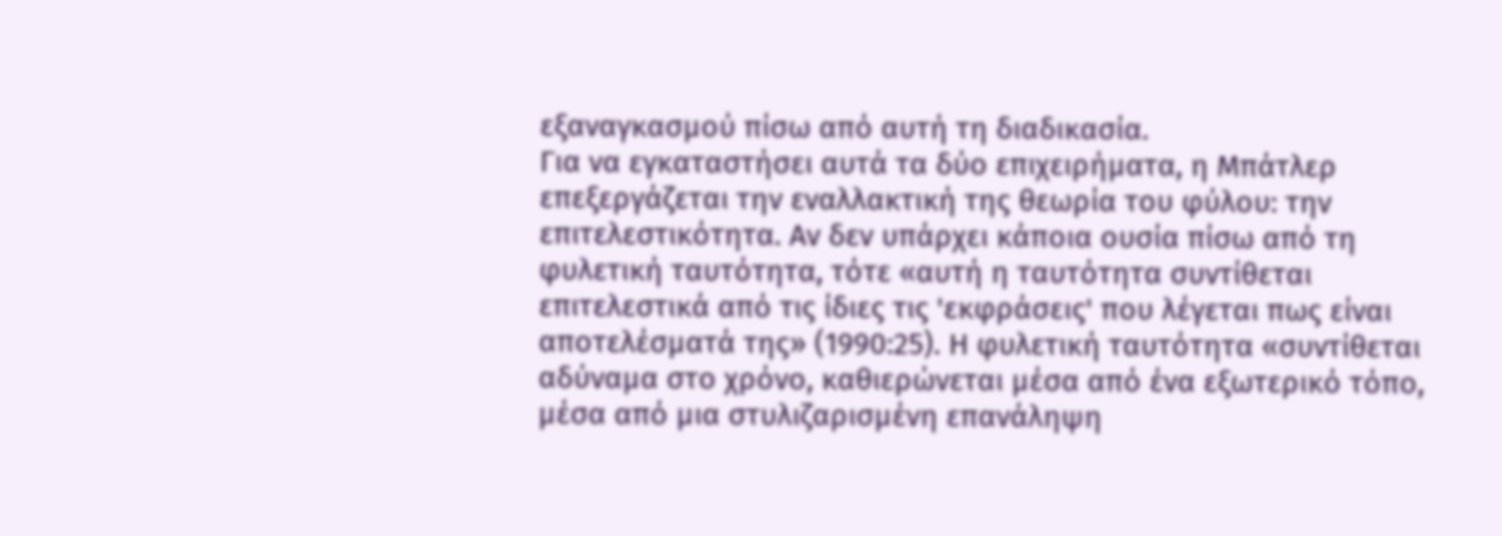εξαναγκασμού πίσω από αυτή τη διαδικασία.
Για να εγκαταστήσει αυτά τα δύο επιχειρήματα, η Μπάτλερ επεξεργάζεται την εναλλακτική της θεωρία του φύλου: την επιτελεστικότητα. Αν δεν υπάρχει κάποια ουσία πίσω από τη φυλετική ταυτότητα, τότε «αυτή η ταυτότητα συντίθεται επιτελεστικά από τις ίδιες τις 'εκφράσεις' που λέγεται πως είναι αποτελέσματά της» (1990:25). Η φυλετική ταυτότητα «συντίθεται αδύναμα στο χρόνο, καθιερώνεται μέσα από ένα εξωτερικό τόπο, μέσα από μια στυλιζαρισμένη επανάληψη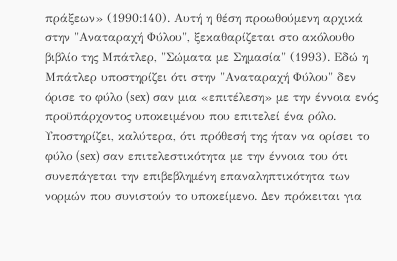πράξεων» (1990:140). Αυτή η θέση προωθούμενη αρχικά στην "Αναταραχή Φύλου", ξεκαθαρίζεται στο ακόλουθο βιβλίο της Μπάτλερ, "Σώματα με Σημασία" (1993). Εδώ η Μπάτλερ υποστηρίζει ότι στην "Αναταραχή Φύλου" δεν όρισε το φύλο (sex) σαν μια «επιτέλεση» με την έννοια ενός προϋπάρχοντος υποκειμένου που επιτελεί ένα ρόλο. Υποστηρίζει, καλύτερα, ότι πρόθεσή της ήταν να ορίσει το φύλο (sex) σαν επιτελεστικότητα με την έννοια του ότι συνεπάγεται την επιβεβλημένη επαναληπτικότητα των νορμών που συνιστούν το υποκείμενο. Δεν πρόκειται για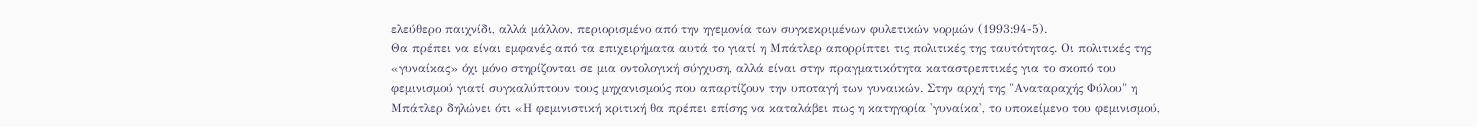ελεύθερο παιχνίδι, αλλά μάλλον, περιορισμένο από την ηγεμονία των συγκεκριμένων φυλετικών νορμών (1993:94-5).
Θα πρέπει να είναι εμφανές από τα επιχειρήματα αυτά το γιατί η Μπάτλερ απορρίπτει τις πολιτικές της ταυτότητας. Οι πολιτικές της «γυναίκας» όχι μόνο στηρίζονται σε μια οντολογική σύγχυση, αλλά είναι στην πραγματικότητα καταστρεπτικές για το σκοπό του φεμινισμού γιατί συγκαλύπτουν τους μηχανισμούς που απαρτίζουν την υποταγή των γυναικών. Στην αρχή της "Αναταραχής Φύλου" η Μπάτλερ δηλώνει ότι «Η φεμινιστική κριτική θα πρέπει επίσης να καταλάβει πως η κατηγορία 'γυναίκα', το υποκείμενο του φεμινισμού,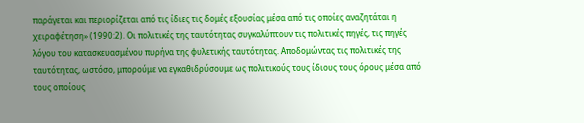παράγεται και περιορίζεται από τις ίδιες τις δομές εξουσίας μέσα από τις οποίες αναζητάται η χειραφέτηση» (1990:2). Οι πολιτικές της ταυτότητας συγκαλύπτουν τις πολιτικές πηγές, τις πηγές λόγου του κατασκευασμένου πυρήνα της φυλετικής ταυτότητας. Αποδομώντας τις πολιτικές της ταυτότητας, ωστόσο, μπορούμε να εγκαθιδρύσουμε ως πολιτικούς τους ίδιους τους όρους μέσα από τους οποίους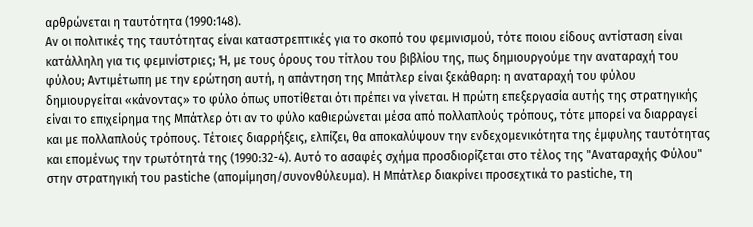αρθρώνεται η ταυτότητα (1990:148).
Αν οι πολιτικές της ταυτότητας είναι καταστρεπτικές για το σκοπό του φεμινισμού, τότε ποιου είδους αντίσταση είναι κατάλληλη για τις φεμινίστριες; Ή, με τους όρους του τίτλου του βιβλίου της, πως δημιουργούμε την αναταραχή του φύλου; Αντιμέτωπη με την ερώτηση αυτή, η απάντηση της Μπάτλερ είναι ξεκάθαρη: η αναταραχή του φύλου δημιουργείται «κάνοντας» το φύλο όπως υποτίθεται ότι πρέπει να γίνεται. Η πρώτη επεξεργασία αυτής της στρατηγικής είναι το επιχείρημα της Μπάτλερ ότι αν το φύλο καθιερώνεται μέσα από πολλαπλούς τρόπους, τότε μπορεί να διαρραγεί και με πολλαπλούς τρόπους. Τέτοιες διαρρήξεις, ελπίζει, θα αποκαλύψουν την ενδεχομενικότητα της έμφυλης ταυτότητας και επομένως την τρωτότητά της (1990:32-4). Αυτό το ασαφές σχήμα προσδιορίζεται στο τέλος της "Αναταραχής Φύλου" στην στρατηγική του pastiche (απομίμηση/συνονθύλευμα). Η Μπάτλερ διακρίνει προσεχτικά το pastiche, τη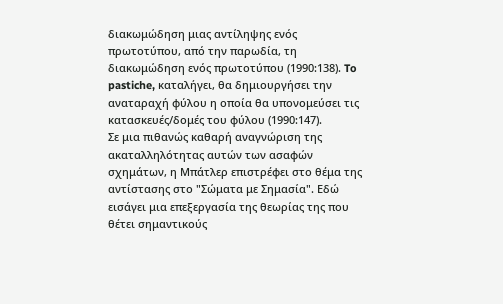διακωμώδηση μιας αντίληψης ενός πρωτοτύπου, από την παρωδία, τη διακωμώδηση ενός πρωτοτύπου (1990:138). To pastiche, καταλήγει, θα δημιουργήσει την αναταραχή φύλου η οποία θα υπονομεύσει τις κατασκευές/δομές του φύλου (1990:147).
Σε μια πιθανώς καθαρή αναγνώριση της ακαταλληλότητας αυτών των ασαφών σχημάτων, η Μπάτλερ επιστρέφει στο θέμα της αντίστασης στο "Σώματα με Σημασία". Εδώ εισάγει μια επεξεργασία της θεωρίας της που θέτει σημαντικούς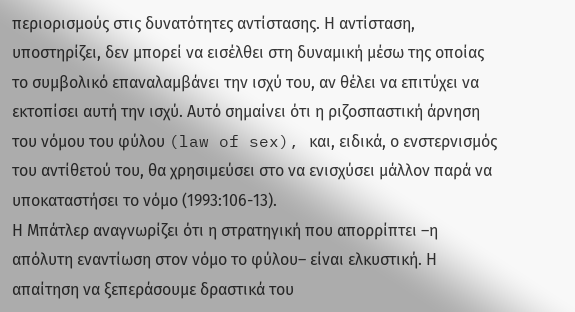περιορισμούς στις δυνατότητες αντίστασης. Η αντίσταση, υποστηρίζει, δεν μπορεί να εισέλθει στη δυναμική μέσω της οποίας το συμβολικό επαναλαμβάνει την ισχύ του, αν θέλει να επιτύχει να εκτοπίσει αυτή την ισχύ. Αυτό σημαίνει ότι η ριζοσπαστική άρνηση του νόμου του φύλου (law of sex), και, ειδικά, ο ενστερνισμός του αντίθετού του, θα χρησιμεύσει στο να ενισχύσει μάλλον παρά να υποκαταστήσει το νόμο (1993:106-13).
Η Μπάτλερ αναγνωρίζει ότι η στρατηγική που απορρίπτει –η απόλυτη εναντίωση στον νόμο το φύλου– είναι ελκυστική. Η απαίτηση να ξεπεράσουμε δραστικά του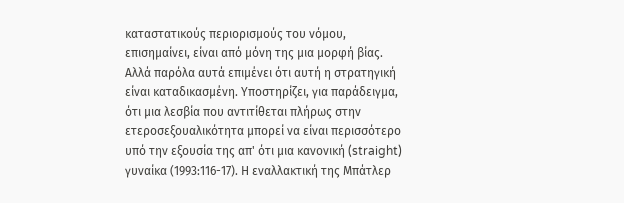καταστατικούς περιορισμούς του νόμου, επισημαίνει, είναι από μόνη της μια μορφή βίας. Αλλά παρόλα αυτά επιμένει ότι αυτή η στρατηγική είναι καταδικασμένη. Υποστηρίζει, για παράδειγμα, ότι μια λεσβία που αντιτίθεται πλήρως στην ετεροσεξουαλικότητα μπορεί να είναι περισσότερο υπό την εξουσία της απ' ότι μια κανονική (straight) γυναίκα (1993:116-17). Η εναλλακτική της Μπάτλερ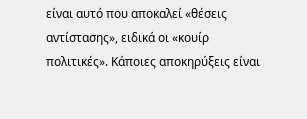είναι αυτό που απoκαλεί «θέσεις αντίστασης», ειδικά οι «κουίρ πολιτικές». Κάποιες αποκηρύξεις είναι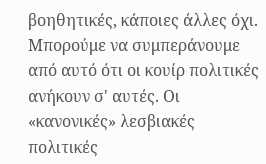βοηθητικές, κάποιες άλλες όχι. Μπορούμε να συμπεράνουμε από αυτό ότι οι κουίρ πολιτικές ανήκουν σ' αυτές. Οι «κανονικές» λεσβιακές πολιτικές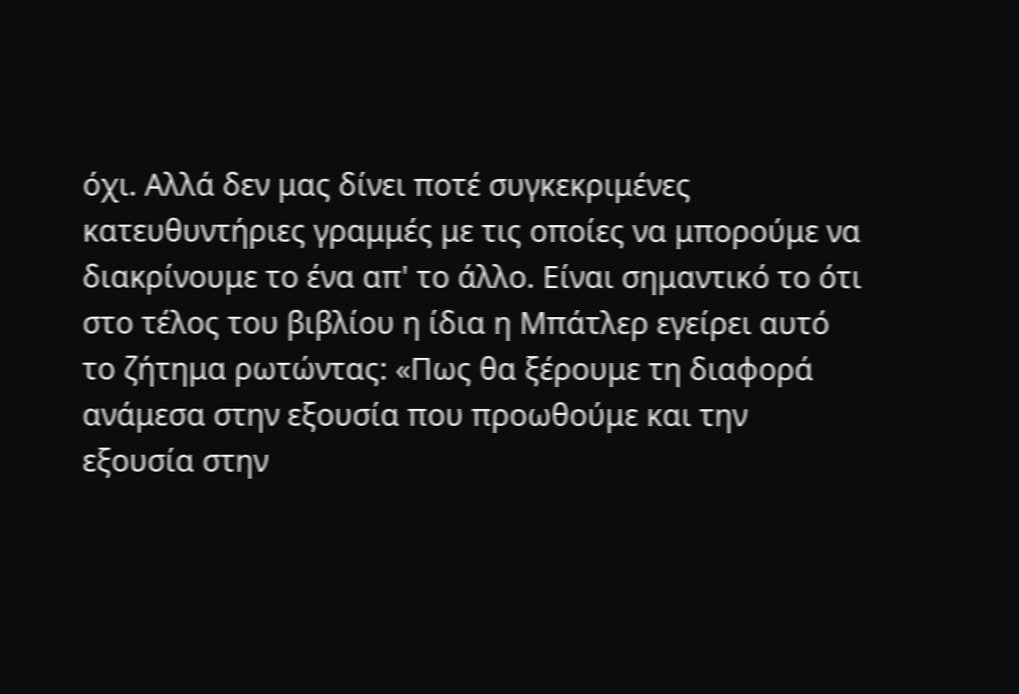όχι. Αλλά δεν μας δίνει ποτέ συγκεκριμένες κατευθυντήριες γραμμές με τις οποίες να μπορούμε να διακρίνουμε το ένα απ' το άλλο. Είναι σημαντικό το ότι στο τέλος του βιβλίου η ίδια η Μπάτλερ εγείρει αυτό το ζήτημα ρωτώντας: «Πως θα ξέρουμε τη διαφορά ανάμεσα στην εξουσία που προωθούμε και την εξουσία στην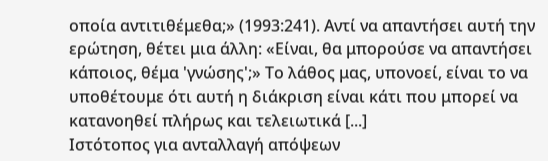οποία αντιτιθέμεθα;» (1993:241). Αντί να απαντήσει αυτή την ερώτηση, θέτει μια άλλη: «Είναι, θα μπορούσε να απαντήσει κάποιος, θέμα 'γνώσης';» Το λάθος μας, υπονοεί, είναι το να υποθέτουμε ότι αυτή η διάκριση είναι κάτι που μπορεί να κατανοηθεί πλήρως και τελειωτικά [...]
Ιστότοπος για ανταλλαγή απόψεων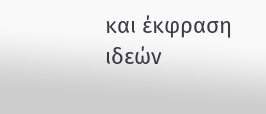και έκφραση ιδεών